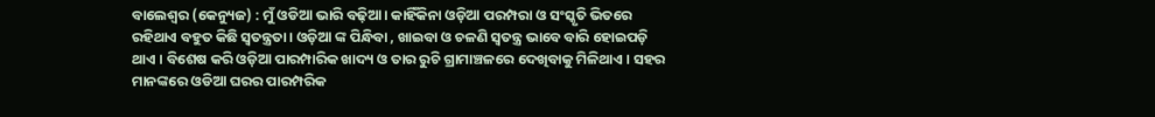ବାଲେଶ୍ୱର (କେନ୍ୟୁଜ) : ମୁଁ ଓଡିଆ ଭାରି ବଢ଼ିଆ। କାହିଁକିନା ଓଡ଼ିଆ ପରମ୍ପରା ଓ ସଂସ୍କୃତି ଭିତରେ ରହିଥାଏ ବହୁତ କିଛି ସ୍ୱତନ୍ତ୍ରତା। ଓଡ଼ିଆ ଙ୍କ ପିନ୍ଧିବା , ଖାଇବା ଓ ଚଳଣି ସ୍ୱତନ୍ତ୍ର ଭାବେ ବାରି ହୋଇପଡ଼ି ଥାଏ । ବିଶେଷ କରି ଓଡ଼ିଆ ପାରମ୍ପାରିକ ଖାଦ୍ୟ ଓ ତାର ରୁଚି ଗ୍ରାମାଞ୍ଚଳରେ ଦେଖିବାକୁ ମିଳିଥାଏ । ସହର ମାନଙ୍କରେ ଓଡିଆ ଘରର ପାରମ୍ପରିକ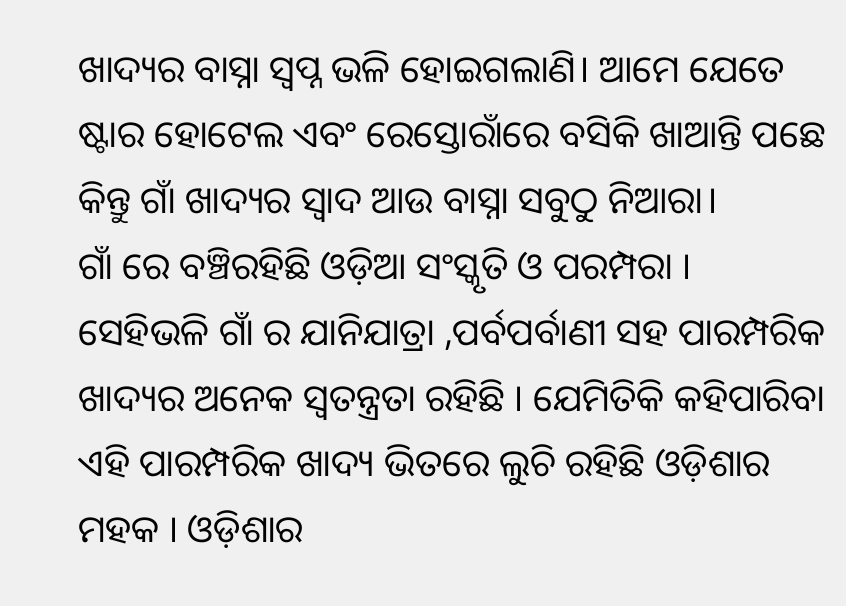ଖାଦ୍ୟର ବାସ୍ନା ସ୍ୱପ୍ନ ଭଳି ହୋଇଗଲାଣି। ଆମେ ଯେତେ ଷ୍ଟାର ହୋଟେଲ ଏବଂ ରେସ୍ତୋରାଁରେ ବସିକି ଖାଆନ୍ତି ପଛେ କିନ୍ତୁ ଗାଁ ଖାଦ୍ୟର ସ୍ୱାଦ ଆଉ ବାସ୍ନା ସବୁଠୁ ନିଆରା।
ଗାଁ ରେ ବଞ୍ଚିରହିଛି ଓଡ଼ିଆ ସଂସ୍କୃତି ଓ ପରମ୍ପରା । ସେହିଭଳି ଗାଁ ର ଯାନିଯାତ୍ରା ,ପର୍ବପର୍ବାଣୀ ସହ ପାରମ୍ପରିକ ଖାଦ୍ୟର ଅନେକ ସ୍ୱତନ୍ତ୍ରତା ରହିଛି । ଯେମିତିକି କହିପାରିବା ଏହି ପାରମ୍ପରିକ ଖାଦ୍ୟ ଭିତରେ ଲୁଚି ରହିଛି ଓଡ଼ିଶାର ମହକ । ଓଡ଼ିଶାର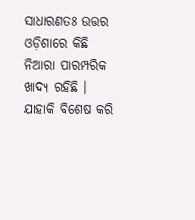ସାଧାରଣତଃ ଉତ୍ତର ଓଡ଼ିଶାରେ କିଛି ନିଆରା ପାରମ୍ପରିକ ଖାଦ୍ୟ ରହିଛି । ଯାହାକି ବିଶେଷ କରି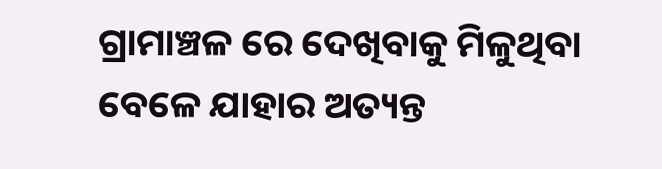ଗ୍ରାମାଞ୍ଚଳ ରେ ଦେଖିବାକୁ ମିଳୁଥିବା ବେଳେ ଯାହାର ଅତ୍ୟନ୍ତ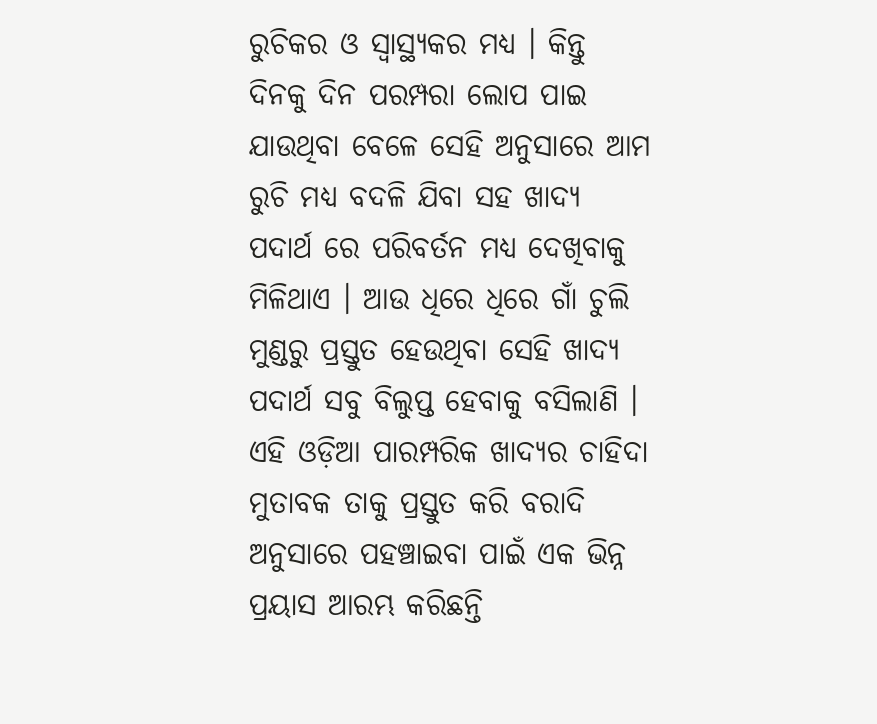ରୁଚିକର ଓ ସ୍ୱାସ୍ଥ୍ୟକର ମଧ୍ୟ । କିନ୍ତୁ ଦିନକୁ ଦିନ ପରମ୍ପରା ଲୋପ ପାଇ ଯାଉଥିବା ବେଳେ ସେହି ଅନୁସାରେ ଆମ ରୁଚି ମଧ୍ୟ ବଦଳି ଯିବା ସହ ଖାଦ୍ୟ ପଦାର୍ଥ ରେ ପରିବର୍ତନ ମଧ୍ୟ ଦେଖିବାକୁ ମିଳିଥାଏ । ଆଉ ଧିରେ ଧିରେ ଗାଁ ଚୁଲି ମୁଣ୍ଡରୁ ପ୍ରସ୍ତୁତ ହେଉଥିବା ସେହି ଖାଦ୍ୟ ପଦାର୍ଥ ସବୁ ବିଲୁପ୍ତ ହେବାକୁ ବସିଲାଣି । ଏହି ଓଡ଼ିଆ ପାରମ୍ପରିକ ଖାଦ୍ୟର ଚାହିଦା ମୁତାବକ ତାକୁ ପ୍ରସ୍ତୁତ କରି ବରାଦି ଅନୁସାରେ ପହଞ୍ଚାଇବା ପାଇଁ ଏକ ଭିନ୍ନ ପ୍ରୟାସ ଆରମ୍ଭ କରିଛନ୍ତି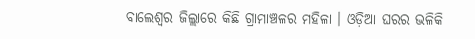ବାଲେଶ୍ଵର ଜିଲ୍ଲାରେ କିଛି ଗ୍ରାମାଞ୍ଚଳର ମହିଳା । ଓଡ଼ିଆ ଘରର ଭଳିକି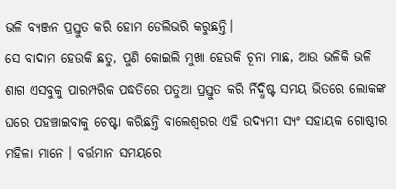ଭଳି ବ୍ୟଞ୍ଜନ ପ୍ରସ୍ତୁତ କରି ହୋମ ଡେଲିଭରି କରୁଛନ୍ତି।
ସେ ବାଦାମ ହେଉକି ଛତୁ, ପୁଣି କୋଇଲି ମୁଖା ହେଉକି ଚୂନା ମାଛ, ଆଉ ଭଳିକି ଭଳି ଶାଗ ଏସବୁକୁ ପାରମ୍ପରିକ ପଦ୍ଧତିରେ ପତୁଆ ପ୍ରସ୍ତୁତ କରି ର୍ନିଦ୍ଧିଷ୍ଟ ସମୟ ଭିତରେ ଲୋକଙ୍କ ଘରେ ପହଞ୍ଚାଇବାକୁ ଚେଷ୍ଟା କରିଛନ୍ତି ବାଲେଶ୍ୱରର ଏହି ଉଦ୍ୟମୀ ସ୍ୟଂ ସହାୟକ ଗୋଷ୍ଠୀର ମହିଳା ମାନେ । ବର୍ତ୍ତମାନ ସମୟରେ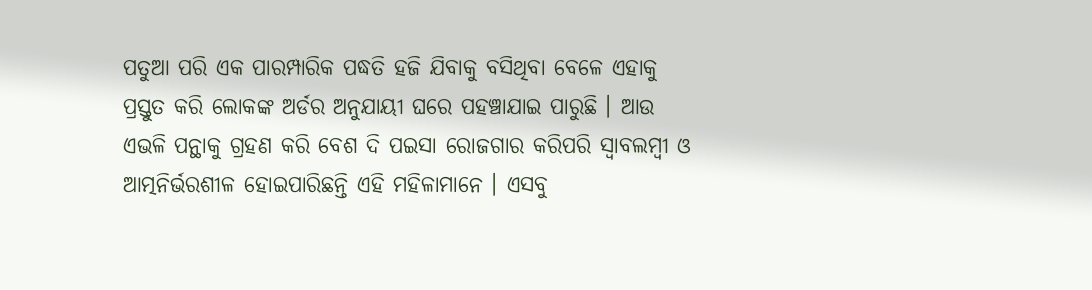ପତୁଆ ପରି ଏକ ପାରମ୍ପାରିକ ପଦ୍ଧତି ହଜି ଯିବାକୁ ବସିଥିବା ବେଳେ ଏହାକୁ ପ୍ରସ୍ତୁତ କରି ଲୋକଙ୍କ ଅର୍ଡର ଅନୁଯାୟୀ ଘରେ ପହଞ୍ଚାଯାଇ ପାରୁଛି । ଆଉ ଏଭଳି ପନ୍ଥାକୁ ଗ୍ରହଣ କରି ବେଶ ଦି ପଇସା ରୋଜଗାର କରିପରି ସ୍ୱାବଲମ୍ବୀ ଓ ଆତ୍ମନିର୍ଭରଶୀଳ ହୋଇପାରିଛନ୍ତି ଏହି ମହିଳାମାନେ । ଏସବୁ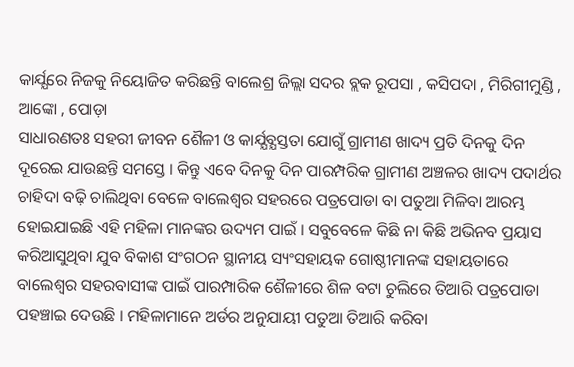କାର୍ଯ୍ଯରେ ନିଜକୁ ନିୟୋଜିତ କରିଛନ୍ତି ବାଲେଶ୍ର ଜିଲ୍ଲା ସଦର ବ୍ଲକ ରୂପସା , କସିପଦା , ମିରିଗୀମୁଣ୍ଡି , ଆଙ୍କୋ , ପୋଡ଼ା
ସାଧାରଣତଃ ସହରୀ ଜୀବନ ଶୈଳୀ ଓ କାର୍ଯ୍ଯବ୍ଯସ୍ତତା ଯୋଗୁଁ ଗ୍ରାମୀଣ ଖାଦ୍ୟ ପ୍ରତି ଦିନକୁ ଦିନ ଦୂରେଇ ଯାଉଛନ୍ତି ସମସ୍ତେ । କିନ୍ତୁ ଏବେ ଦିନକୁ ଦିନ ପାରମ୍ପରିକ ଗ୍ରାମୀଣ ଅଞ୍ଚଳର ଖାଦ୍ୟ ପଦାର୍ଥର ଚାହିଦା ବଢ଼ି ଚାଲିଥିବା ବେଳେ ବାଲେଶ୍ଵର ସହରରେ ପତ୍ରପୋଡା ବା ପତୁଆ ମିଳିବା ଆରମ୍ଭ ହୋଇଯାଇଛି ଏହି ମହିଳା ମାନଙ୍କର ଉଦ୍ୟମ ପାଇଁ । ସବୁବେଳେ କିଛି ନା କିଛି ଅଭିନବ ପ୍ରୟାସ କରିଆସୁଥିବା ଯୁବ ବିକାଶ ସଂଗଠନ ସ୍ଥାନୀୟ ସ୍ୟଂସହାୟକ ଗୋଷ୍ଠୀମାନଙ୍କ ସହାୟତାରେ ବାଲେଶ୍ଵର ସହରବାସୀଙ୍କ ପାଇଁ ପାରମ୍ପାରିକ ଶୈଳୀରେ ଶିଳ ବଟା ଚୁଲିରେ ତିଆରି ପତ୍ରପୋଡା ପହଞ୍ଚାଇ ଦେଉଛି । ମହିଳାମାନେ ଅର୍ଡର ଅନୁଯାୟୀ ପତୁଆ ତିଆରି କରିବା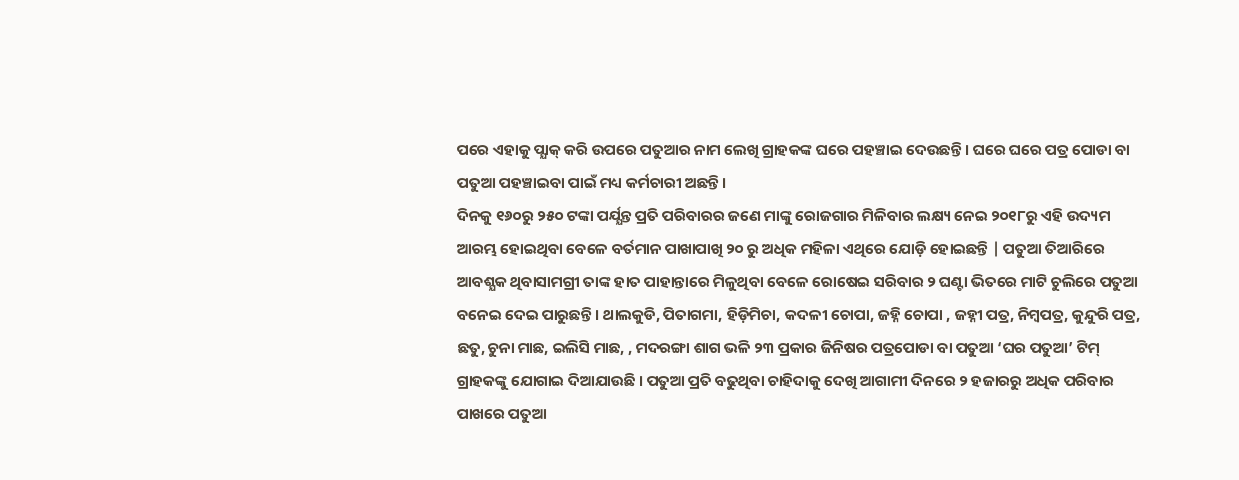ପରେ ଏହାକୁ ପ୍ଯାକ୍ କରି ଉପରେ ପତୁଆର ନାମ ଲେଖି ଗ୍ରାହକଙ୍କ ଘରେ ପହଞ୍ଚାଇ ଦେଉଛନ୍ତି । ଘରେ ଘରେ ପତ୍ର ପୋଡା ବା ପତୁଆ ପହଞ୍ଚାଇବା ପାଇଁ ମଧ୍ୟ କର୍ମଚାରୀ ଅଛନ୍ତି।
ଦିନକୁ ୧୬୦ରୁ ୨୫୦ ଟଙ୍କା ପର୍ଯ୍ଯନ୍ତ ପ୍ରତି ପରିବାରର ଜଣେ ମାଙ୍କୁ ରୋଜଗାର ମିଳିବାର ଲକ୍ଷ୍ୟ ନେଇ ୨୦୧୮ରୁ ଏହି ଉଦ୍ୟମ ଆରମ୍ଭ ହୋଇଥିବା ବେଳେ ବର୍ତମାନ ପାଖାପାଖି ୨୦ ରୁ ଅଧିକ ମହିଳା ଏଥିରେ ଯୋଡ଼ି ହୋଇଛନ୍ତି | ପତୁଆ ତିଆରିରେ ଆବଶ୍ଯକ ଥିବାସାମଗ୍ରୀ ତାଙ୍କ ହାତ ପାହାନ୍ତାରେ ମିଳୁଥିବା ବେଳେ ରୋଷେଇ ସରିବାର ୨ ଘଣ୍ଟା ଭିତରେ ମାଟି ଚୁଲିରେ ପତୁଆ ବନେଇ ଦେଇ ପାରୁଛନ୍ତି । ଥାଲକୁଡି, ପିତାଗମା, ହିଡ଼ିମିଚା, କଦଳୀ ଚୋପା, ଜହ୍ନି ଚୋପା , ଜହ୍ନୀ ପତ୍ର, ନିମ୍ବପତ୍ର, କୁନ୍ଦୁରି ପତ୍ର, ଛତୁ, ଚୁନା ମାଛ, ଇଲିସି ମାଛ, , ମଦରଙ୍ଗା ଶାଗ ଭଳି ୨୩ ପ୍ରକାର ଜିନିଷର ପତ୍ରପୋଡା ବା ପତୁଆ ‘ଘର ପତୁଆ’ ଟିମ୍ ଗ୍ରାହକଙ୍କୁ ଯୋଗାଇ ଦିଆଯାଉଛି । ପତୁଆ ପ୍ରତି ବଢୁଥିବା ଚାହିଦାକୁ ଦେଖି ଆଗାମୀ ଦିନରେ ୨ ହଜାରରୁ ଅଧିକ ପରିବାର ପାଖରେ ପତୁଆ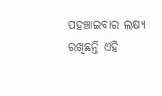ପହଞ୍ଚାଇବାର ଲକ୍ଷ୍ୟ ରଖିଛନ୍ତି ଏହି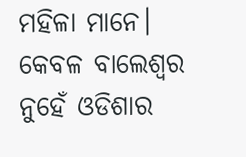ମହିଳା ମାନେ। କେବଳ ବାଲେଶ୍ୱର ନୁହେଁ ଓଡିଶାର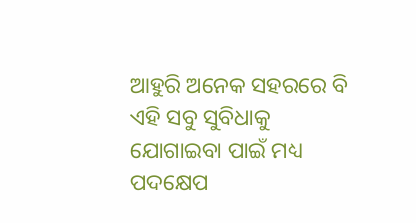ଆହୁରି ଅନେକ ସହରରେ ବି ଏହି ସବୁ ସୁବିଧାକୁ ଯୋଗାଇବା ପାଇଁ ମଧ୍ୟ ପଦକ୍ଷେପ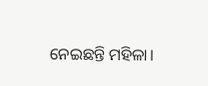ନେଇଛନ୍ତି ମହିଳା।